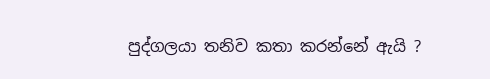පුද්ගලයා තනිව කතා කරන්නේ ඇයි ?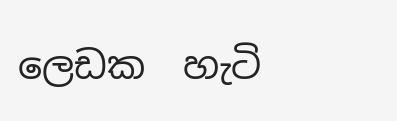ලෙඩක  හැටි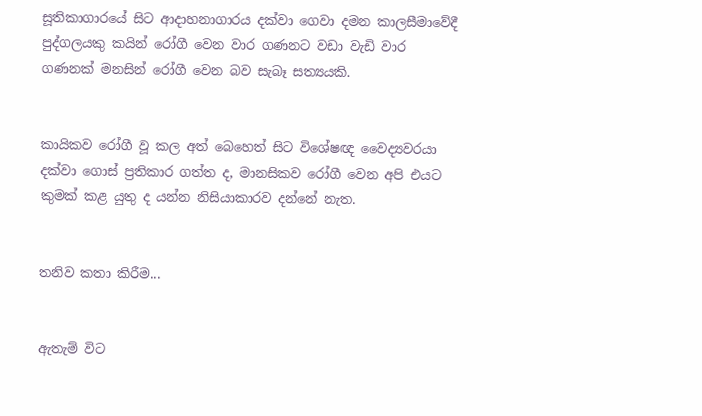සූතිකාගාරයේ සිට ආදාහනාගාරය දක්වා ගෙවා දමන කාලසීමාවේදී පුද්ගලයකු කයින් රෝගී වෙන වාර ගණනට වඩා වැඩි වාර ගණනක් මනසින් රෝගී වෙන බව සැබෑ සත්‍යයකි.


කායිකව රෝගී වූ කල අත් බෙහෙත් සිට විශේෂඥ වෛද්‍යවරයා දක්වා ගොස් ප්‍රතිකාර ගත්ත ද, මානසිකව රෝගී වෙන අපි එයට කුමක් කළ යුතු ද යන්න නිසියාකාරව දන්නේ නැත.


තනිව කතා කිරීම...


ඇතැම් විට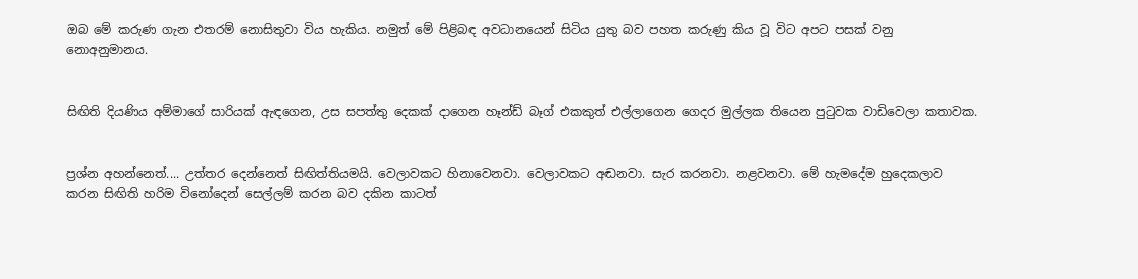ඔබ මේ කරුණ ගැන එතරම් නොසිතුවා විය හැකිය. නමුත් මේ පිළිබඳ අවධානයෙන් සිටිය යුතු බව පහත කරුණු කිය වූ විට අපට පසක් වනු නොඅනුමානය.


සිඟිති දියණිය අම්මාගේ සාරියක් ඇඳගෙන, උස සපත්තු දෙකක් දාගෙන හෑන්ඩ් බෑග් එකකුත් එල්ලාගෙන ගෙදර මුල්ලක තියෙන පුටුවක වාඩිවෙලා කතාවක.


ප්‍රශ්න අහන්නෙත්.... උත්තර දෙන්නෙත් සිඟිත්තියමයි. වෙලාවකට හිනාවෙනවා. වෙලාවකට අඬනවා. සැර කරනවා. නළවනවා. මේ හැමදේම හුදෙකලාව කරන සිඟිති හරිම විනෝදෙන් සෙල්ලම් කරන බව දකින කාටත්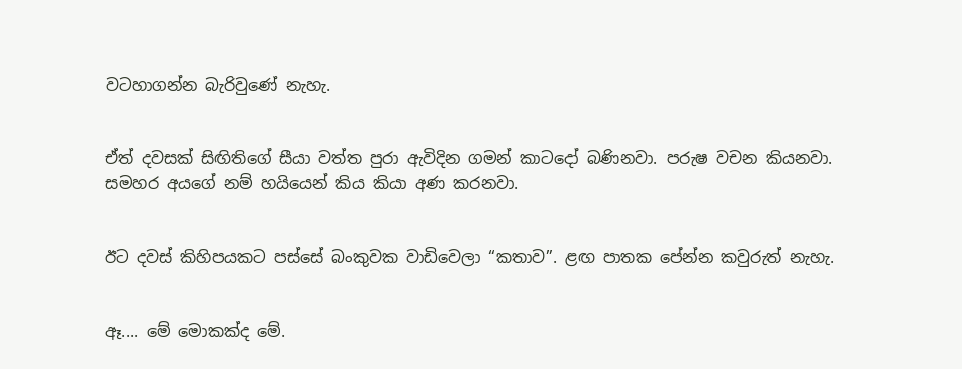වටහාගන්න බැරිවුණේ නැහැ.


ඒත් දවසක් සිඟිතිගේ සීයා වත්ත පුරා ඇවිදින ගමන් කාටදෝ බණිනවා. පරුෂ වචන කියනවා. සමහර අයගේ නම් හයියෙන් කිය කියා අණ කරනවා.


ඊට දවස් කිහිපයකට පස්සේ බංකුවක වාඩිවෙලා “කතාව”. ළඟ පාතක පේන්න කවුරුත් නැහැ.


ඈ.... මේ මොකක්ද මේ.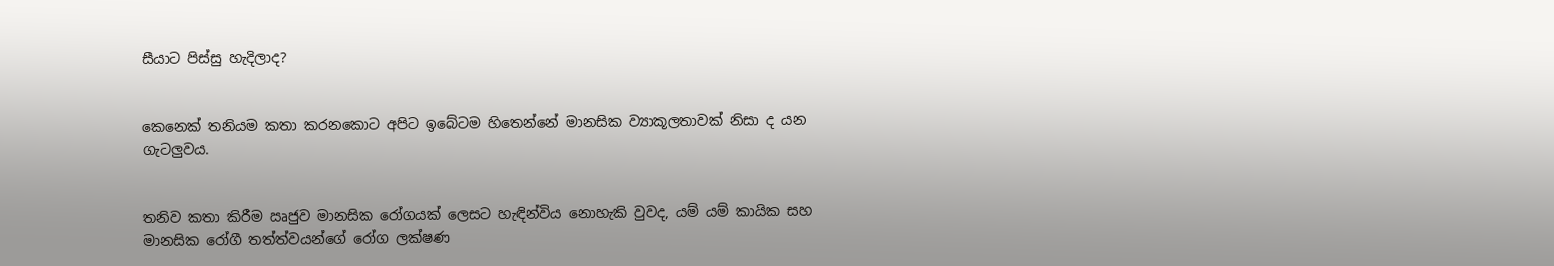සීයාට පිස්සු හැදිලාද?


කෙනෙක් තනියම කතා කරනකොට අපිට ඉබේටම හිතෙන්නේ මානසික ව්‍යාකූලතාවක් නිසා ද යන ගැටලුවය.


තනිව කතා කිරීම ඍජුව මානසික රෝගයක් ලෙසට හැඳින්විය නොහැකි වුවද, යම් යම් කායික සහ මානසික රෝගී තත්ත්වයන්ගේ රෝග ලක්ෂණ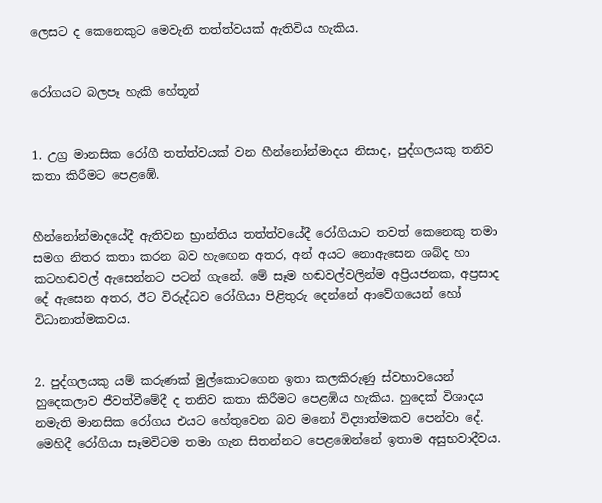ලෙසට ද කෙනෙකුට මෙවැනි තත්ත්වයක් ඇතිවිය හැකිය.


රෝගයට බලපෑ හැකි හේතූන්


1. උග්‍ර මානසික රෝගී තත්ත්වයක් වන හීන්නෝන්මාදය නිසාද, පුද්ගලයකු තනිව කතා කිරීමට පෙළඹේ.


හීන්නෝන්මාදයේදී ඇතිවන භ්‍රාන්තිය තත්ත්වයේදී රෝගියාට තවත් කෙනෙකු තමා සමග නිතර කතා කරන බව හැඟෙන අතර, අන් අයට නොඇසෙන ශබ්ද හා කටහඬවල් ඇසෙන්නට පටන් ගැනේ. මේ සෑම හඬවල්වලින්ම අප්‍රියජනක, අප්‍රසාද දේ ඇසෙන අතර, ඊට විරුද්ධව රෝගියා පිළිතුරු දෙන්නේ ආවේගයෙන් හෝ විධානාත්මකවය.


2. පුද්ගලයකු යම් කරුණක් මුල්කොටගෙන ඉතා කලකිරුණු ස්වභාවයෙන් හුදෙකලාව ජීවත්වීමේදී ද තනිව කතා කිරීමට පෙළඹිය හැකිය. හුදෙක් විශාදය නමැති මානසික රෝගය එයට හේතුවෙන බව මනෝ විද්‍යාත්මකව පෙන්වා දේ. මෙහිදී රෝගියා සෑමවිටම තමා ගැන සිතන්නට පෙළඹෙන්නේ ඉතාම අසුභවාදීවය.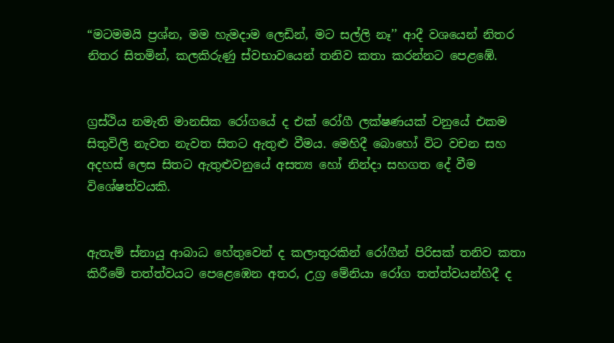“මටමමයි ප්‍රශ්න, මම හැමදාම ලෙඩින්, මට සල්ලි නෑ’’ ආදී වශයෙන් නිතර නිතර සිතමින්, කලකිරුණු ස්වභාවයෙන් තනිව කතා කරන්නට පෙළඹේ.


ග්‍රස්ථිය නමැති මානසික රෝගයේ ද එක් රෝගී ලක්ෂණයක් වනුයේ එකම සිතුවිලි නැවත නැවත සිතට ඇතුළු වීමය. මෙහිදී බොහෝ විට වචන සහ අදහස් ලෙස සිතට ඇතුළුවනුයේ අසත්‍ය හෝ නින්දා සහගත දේ වීම විශේෂත්වයකි.


ඇතැම් ස්නායු ආබාධ හේතුවෙන් ද කලාතුරකින් රෝගීන් පිරිසක් තනිව කතා කිරීමේ තත්ත්වයට පෙළෙඹෙන අතර, උග්‍ර මේනියා රෝග තත්ත්වයන්හිදී ද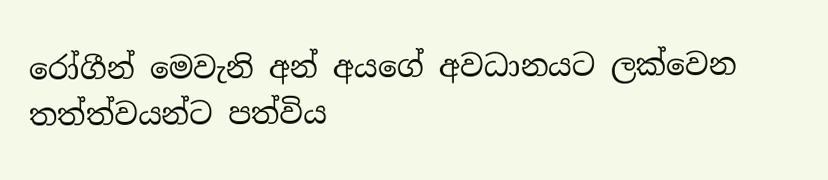රෝගීන් මෙවැනි අන් අයගේ අවධානයට ලක්වෙන තත්ත්වයන්ට පත්විය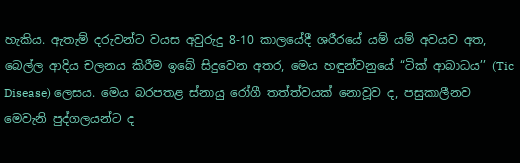හැකිය. ඇතැම් දරුවන්ට වයස අවුරුදු 8-10 කාලයේදී ශරීරයේ යම් යම් අවයව අත, බෙල්ල ආදිය චලනය කිරීම ඉබේ සිදුවෙන අතර, මෙය හඳුන්වනුයේ “ටික් ආබාධය’’ (Tic Disease) ලෙසය. මෙය බරපතළ ස්නායු රෝගී තත්ත්වයක් නොවූව ද, පසුකාලීනව මෙවැනි පුද්ගලයන්ට ද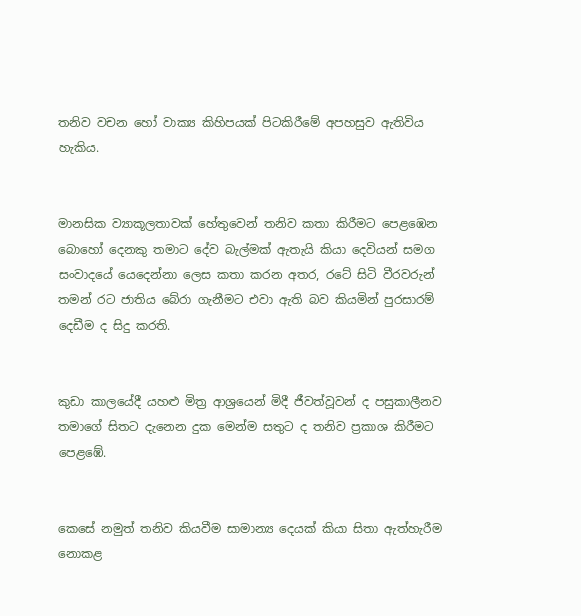තනිව වචන හෝ වාක්‍ය කිහිපයක් පිටකිරීමේ අපහසුව ඇතිවිය හැකිය.


මානසික ව්‍යාකූලතාවක් හේතුවෙන් තනිව කතා කිරීමට පෙළඹෙන බොහෝ දෙනකු තමාට දේව බැල්මක් ඇතැයි කියා දෙවියන් සමග සංවාදයේ යෙදෙන්නා ලෙස කතා කරන අතර, රටේ සිටි වීරවරුන් තමන් රට ජාතිය බේරා ගැනීමට එවා ඇති බව කියමින් පුරසාරම් දෙඩීම ද සිදු කරති.


කුඩා කාලයේදී යහළු මිත්‍ර ආශ්‍රයෙන් මිදී ජීවත්වූවන් ද පසුකාලීනව තමාගේ සිතට දැනෙන දුක මෙන්ම සතුට ද තනිව ප්‍රකාශ කිරීමට පෙළඹේ.


කෙසේ නමුත් තනිව කියවීම සාමාන්‍ය දෙයක් කියා සිතා ඇත්හැරීම නොකළ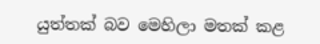යුත්තක් බව මෙහිලා මතක් කළ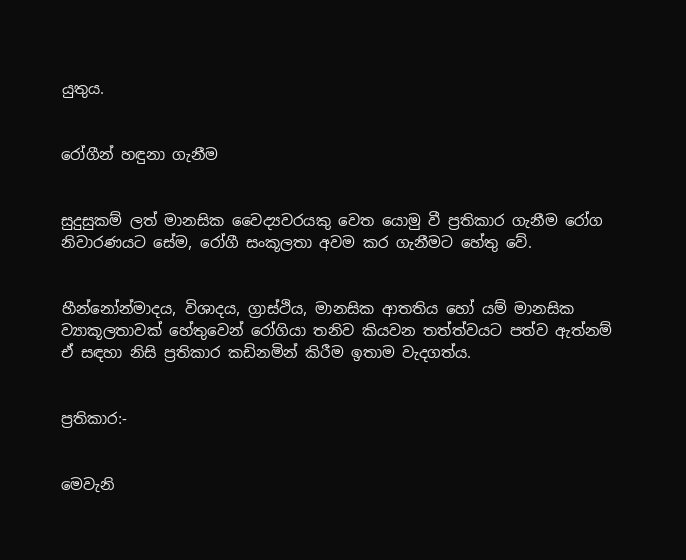යුතුය.


රෝගීන් හඳුනා ගැනීම


සුදුසුකම් ලත් මානසික වෛද්‍යවරයකු වෙත යොමු වී ප්‍රතිකාර ගැනීම රෝග නිවාරණයට සේම, රෝගී සංකූලතා අවම කර ගැනීමට හේතු වේ.


හීන්නෝන්මාදය, විශාදය, ග්‍රාස්ථිය, මානසික ආතතිය හෝ යම් මානසික ව්‍යාකූලතාවක් හේතුවෙන් රෝගියා තනිව කියවන තත්ත්වයට පත්ව ඇත්නම් ඒ සඳහා නිසි ප්‍රතිකාර කඩිනමින් කිරීම ඉතාම වැදගත්ය.


ප්‍රතිකාර:-


මෙවැනි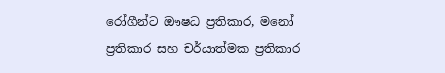රෝගීන්ට ඖෂධ ප්‍රතිකාර, මනෝ ප්‍රතිකාර සහ චර්යාත්මක ප්‍රතිකාර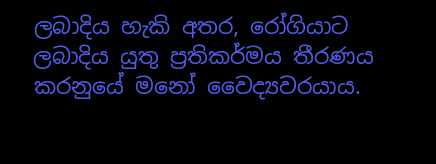ලබාදිය හැකි අතර, රෝගියාට ලබාදිය යුතු ප්‍රතිකර්මය තීරණය කරනුයේ මනෝ වෛද්‍යවරයාය.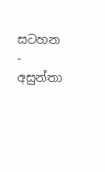සටහන - අසුන්තා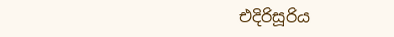එදිරිසූරිය